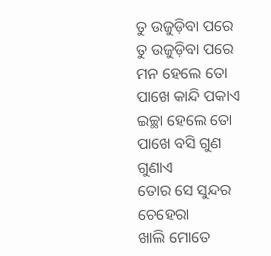ତୁ ଉଜୁଡ଼ିବା ପରେ
ତୁ ଉଜୁଡ଼ିବା ପରେ
ମନ ହେଲେ ତୋ ପାଖେ କାନ୍ଦି ପକାଏ
ଇଚ୍ଛା ହେଲେ ତୋ ପାଖେ ବସି ଗୁଣ ଗୁଣାଏ
ତୋର ସେ ସୁନ୍ଦର ଚେହେରା
ଖାଲି ମୋତେ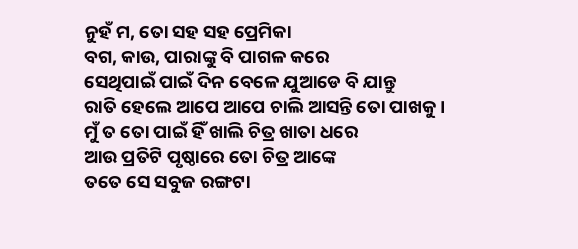ନୁହଁ ମ, ତୋ ସହ ସହ ପ୍ରେମିକା
ବଗ, କାଉ, ପାରାଙ୍କୁ ବି ପାଗଳ କରେ
ସେଥିପାଇଁ ପାଇଁ ଦିନ ବେଳେ ଯୁଆଡେ ବି ଯାନ୍ତୁ
ରାତି ହେଲେ ଆପେ ଆପେ ଚାଲି ଆସନ୍ତି ତୋ ପାଖକୁ ।
ମୁଁ ତ ତୋ ପାଇଁ ହିଁ ଖାଲି ଚିତ୍ର ଖାତା ଧରେ
ଆଉ ପ୍ରତିଟି ପୃଷ୍ଠାରେ ତୋ ଚିତ୍ର ଆଙ୍କେ
ତତେ ସେ ସବୁଜ ରଙ୍ଗଟା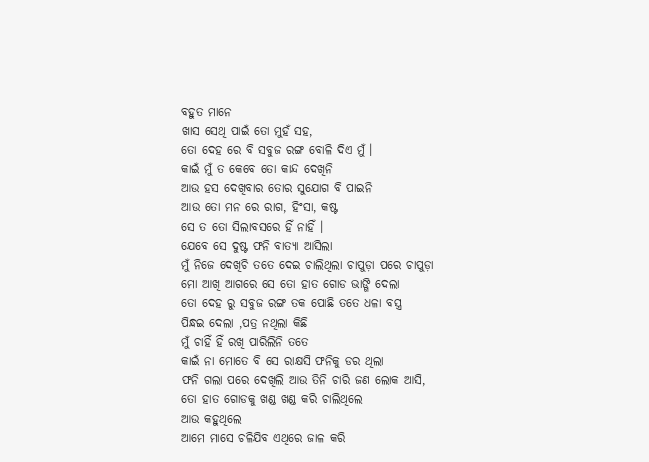ବହୁତ ମାନେ
ଖାସ ସେଥି ପାଇଁ ତୋ ମୁହଁ ସହ,
ତୋ ଦେହ ରେ ବି ସବୁଜ ରଙ୍ଗ ବୋଳି ଦିଏ ମୁଁ ।
କାଇଁ ମୁଁ ତ କେବେ ତୋ କାନ୍ଦ ଦେଖିନି
ଆଉ ହସ ଦେଖିବାର ତୋର ସୁଯୋଗ ବି ପାଇନି
ଆଉ ତୋ ମନ ରେ ରାଗ, ହିଂସା, କଷ୍ଟ
ସେ ତ ତୋ ସିଲାବସରେ ହିଁ ନାହିଁ ।
ଯେବେ ସେ ଦୁଷ୍ଟ ଫନି ବାତ୍ୟା ଆସିଲା
ମୁଁ ନିଜେ ଦେଖିଚି ତତେ ଦେଇ ଚାଲିଥିଲା ଚାପୁଡ଼ା ପରେ ଚାପୁଡ଼ା
ମୋ ଆଖି ଆଗରେ ସେ ତୋ ହାତ ଗୋଡ ଭାଙ୍ଗି ଦେଲା
ତୋ ଦେହ ରୁ ସବୁଜ ରଙ୍ଗ ତକ ପୋଛି ତତେ ଧଳା ବସ୍ତ୍ର
ପିନ୍ଧଇ ଦେଲା ,ପତ୍ର ନଥିଲା କିଛି
ମୁଁ ଚାହିଁ ହିଁ ରଖି ପାରିଲିନି ତତେ
କାଇଁ ନା ମୋତେ ବି ସେ ରାକ୍ଷସି ଫନିକୁ ଡର ଥିଲା
ଫନି ଗଲା ପରେ ଦେଖିଲି ଆଉ ତିନି ଚାରି ଜଣ ଲୋକ ଆସି,
ତୋ ହାତ ଗୋଡକୁ ଖଣ୍ଡ ଖଣ୍ଡ କରି ଚାଲିଥିଲେ
ଆଉ କହୁଥିଲେ
ଆମେ ମାସେ ଚଳିଯିବ ଏଥିରେ ଜାଳ କରି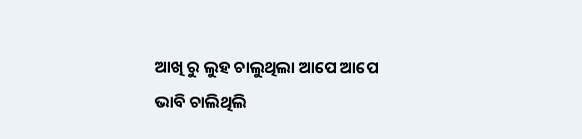ଆଖି ରୁ ଲୁହ ଚାଲୁଥିଲା ଆପେ ଆପେ
ଭାବି ଚାଲିଥିଲି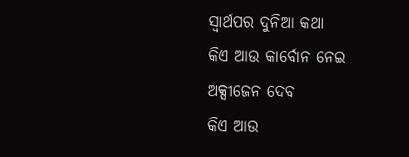ସ୍ୱାର୍ଥପର ଦୁନିଆ କଥା
କିଏ ଆଉ କାର୍ବୋନ ନେଇ ଅକ୍ସୀଜେନ ଦେବ
କିଏ ଆଉ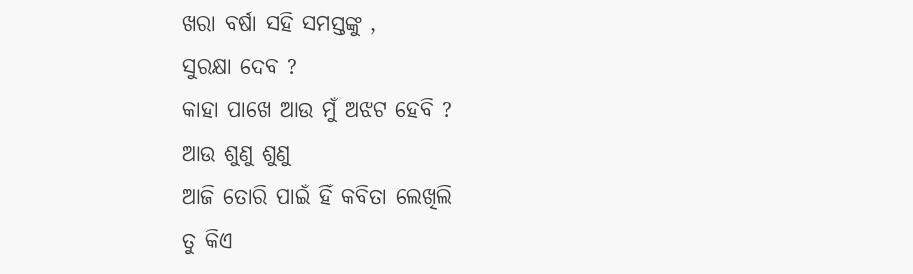ଖରା ବର୍ଷା ସହି ସମସ୍ତଙ୍କୁ ,
ସୁରକ୍ଷା ଦେବ ?
କାହା ପାଖେ ଆଉ ମୁଁ ଅଝଟ ହେବି ?
ଆଉ ଶୁଣୁ ଶୁଣୁ
ଆଜି ତୋରି ପାଇଁ ହିଁ କବିତା ଲେଖିଲି
ତୁ କିଏ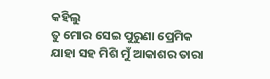କହିଲୁ
ତୁ ମୋର ସେଇ ପୁରୁଣା ପ୍ରେମିକ
ଯାହା ସହ ମିଶି ମୁଁ ଆକାଶର ତାରା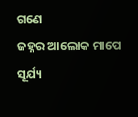ଗଣେ
ଜହ୍ନର ଆଲୋକ ମାପେ
ସୂର୍ଯ୍ୟ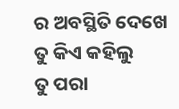ର ଅବସ୍ଥିତି ଦେଖେ
ତୁ କିଏ କହିଲୁ
ତୁ ପରା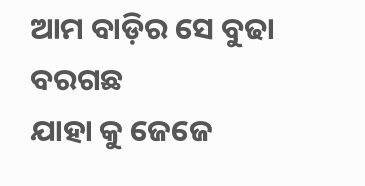ଆମ ବାଡ଼ିର ସେ ବୁଢା ବରଗଛ
ଯାହା କୁ ଜେଜେ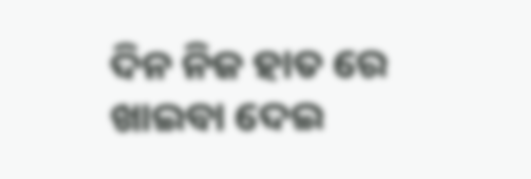ଦିନ ନିଜ ହାତ ରେ ଖାଇବା ଦେଇ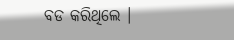ବଡ କରିଥିଲେ ।